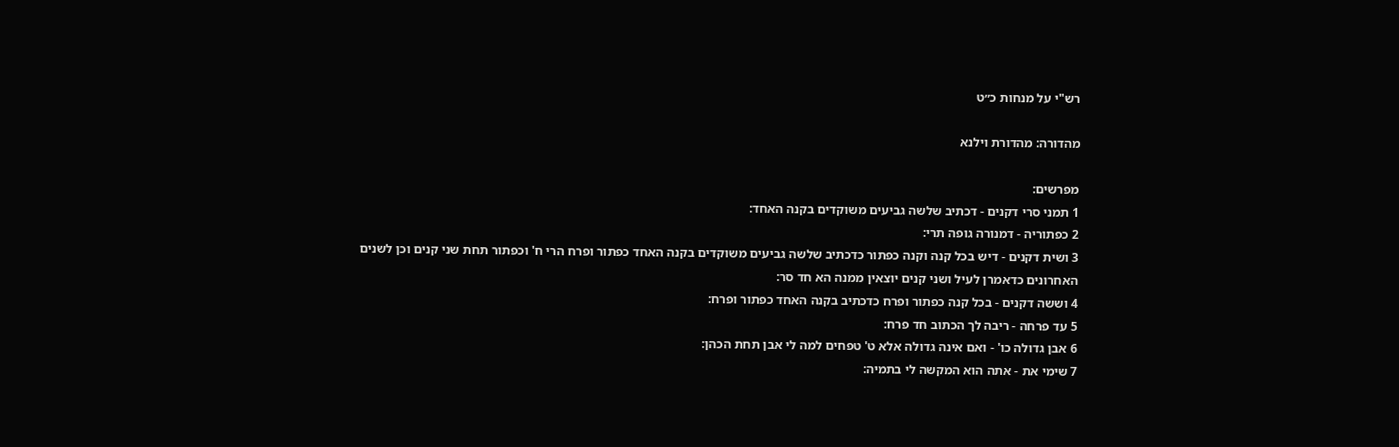רש"י על מנחות כ״ט

מהדורה: מהדורת וילנא

מפרשים:
1 תמני סרי דקנים - דכתיב שלשה גביעים משוקדים בקנה האחד:
2 כפתוריה - דמנורה גופה תרי:
3 ושית דקנים - דיש בכל קנה וקנה כפתור כדכתיב שלשה גביעים משוקדים בקנה האחד כפתור ופרח הרי ח' וכפתור תחת שני קנים וכן לשנים האחרונים כדאמרן לעיל ושני קנים יוצאין ממנה הא חד סר:
4 וששה דקנים - בכל קנה כפתור ופרח כדכתיב בקנה האחד כפתור ופרח:
5 עד פרחה - ריבה לך הכתוב חד פרח:
6 אבן גדולה כו' - ואם אינה גדולה אלא ט' טפחים למה לי אבן תחת הכהן:
7 שימי את - אתה הוא המקשה לי בתמיה: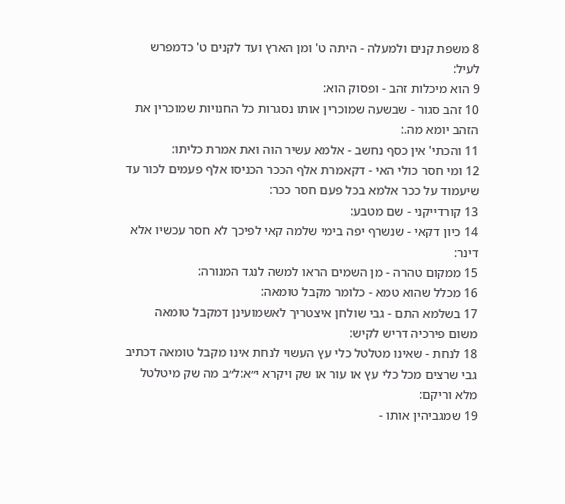8 משפת קנים ולמעלה - היתה ט' ומן הארץ ועד לקנים ט' כדמפרש לעיל:
9 הוא מיכלות זהב - ופסוק הוא:
10 זהב סגור - שבשעה שמוכרין אותו נסגרות כל החנויות שמוכרין את הזהב יומא מה.:
11 והכתי' אין כסף נחשב - אלמא עשיר הוה ואת אמרת כליתו:
12 ומי חסר כולי האי - דקאמרת אלף הככר הכניסו אלף פעמים לכור עד שיעמוד על ככר אלמא בכל פעם חסר ככר:
13 קורדייקני - שם מטבע:
14 כיון דקאי - שנשרף יפה בימי שלמה קאי לפיכך לא חסר עכשיו אלא דינר:
15 ממקום טהרה - מן השמים הראו למשה לנגד המנורה:
16 מכלל שהוא טמא - כלומר מקבל טומאה:
17 בשלמא התם - גבי שולחן איצטריך לאשמועינן דמקבל טומאה משום פירכיה דריש לקיש:
18 לנחת - שאינו מטלטל כלי עץ העשוי לנחת אינו מקבל טומאה דכתיב גבי שרצים מכל כלי עץ או עור או שק ויקרא י״א:ל״ב מה שק מיטלטל מלא וריקם:
19 שמגביהין אותו -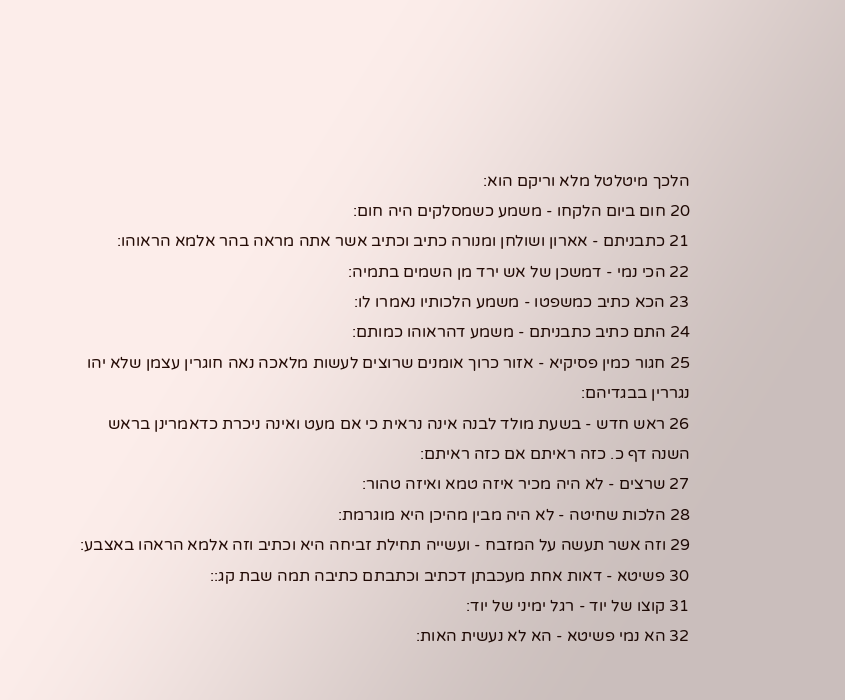הלכך מיטלטל מלא וריקם הוא:
20 חום ביום הלקחו - משמע כשמסלקים היה חום:
21 כתבניתם - אארון ושולחן ומנורה כתיב וכתיב אשר אתה מראה בהר אלמא הראוהו:
22 הכי נמי - דמשכן של אש ירד מן השמים בתמיה:
23 הכא כתיב כמשפטו - משמע הלכותיו נאמרו לו:
24 התם כתיב כתבניתם - משמע דהראוהו כמותם:
25 חגור כמין פסיקיא - אזור כרוך אומנים שרוצים לעשות מלאכה נאה חוגרין עצמן שלא יהו נגררין בבגדיהם:
26 ראש חדש - בשעת מולד לבנה אינה נראית כי אם מעט ואינה ניכרת כדאמרינן בראש השנה דף כ. כזה ראיתם אם כזה ראיתם:
27 שרצים - לא היה מכיר איזה טמא ואיזה טהור:
28 הלכות שחיטה - לא היה מבין מהיכן היא מוגרמת:
29 וזה אשר תעשה על המזבח - ועשייה תחילת זביחה היא וכתיב וזה אלמא הראהו באצבע:
30 פשיטא - דאות אחת מעכבתן דכתיב וכתבתם כתיבה תמה שבת קג::
31 קוצו של יוד - רגל ימיני של יוד:
32 הא נמי פשיטא - הא לא נעשית האות: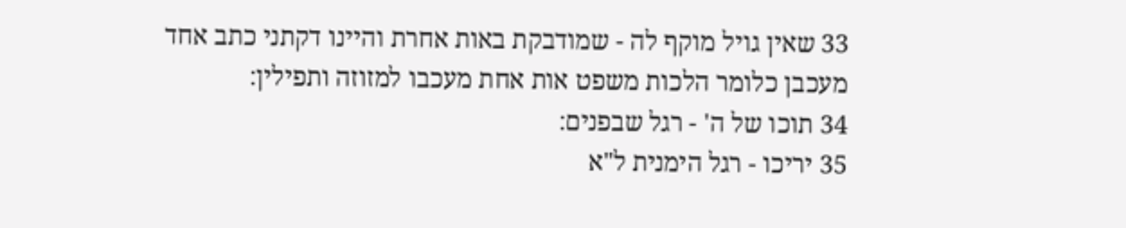33 שאין גויל מוקף לה - שמודבקת באות אחרת והיינו דקתני כתב אחד מעכבן כלומר הלכות משפט אות אחת מעכבו למזוזה ותפילין:
34 תוכו של ה' - רגל שבפנים:
35 יריכו - רגל הימנית ל"א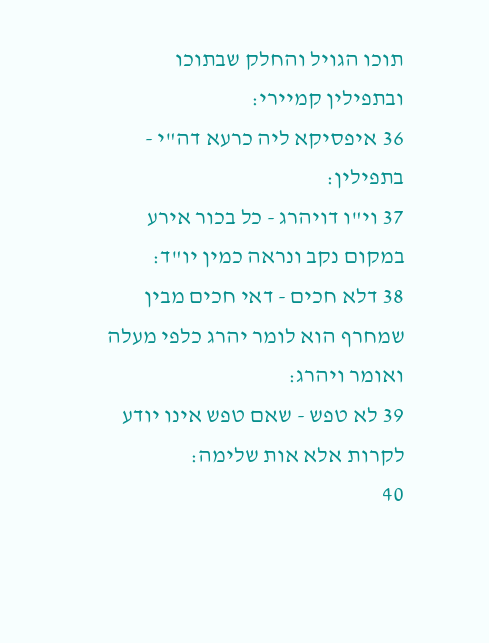תוכו הגויל והחלק שבתוכו ובתפילין קמיירי:
36 איפסיקא ליה כרעא דה"י - בתפילין:
37 וי"ו דויהרג - כל בכור אירע במקום נקב ונראה כמין יו"ד:
38 דלא חכים - דאי חכים מבין שמחרף הוא לומר יהרג כלפי מעלה ואומר ויהרג:
39 לא טפש - שאם טפש אינו יודע לקרות אלא אות שלימה:
40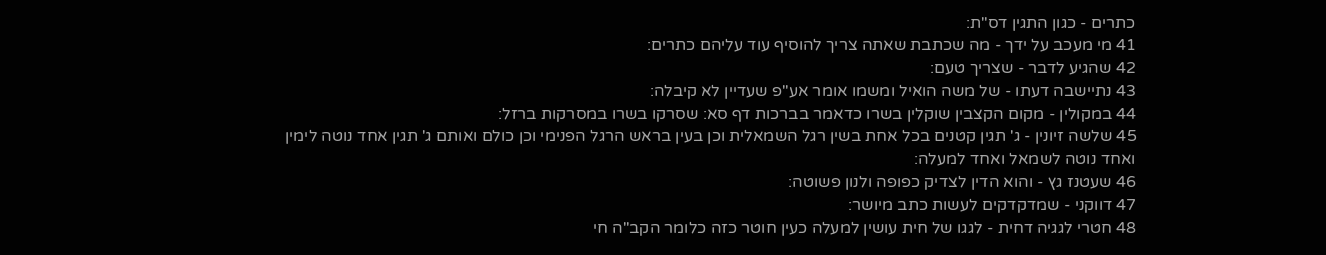כתרים - כגון התגין דס"ת:
41 מי מעכב על ידך - מה שכתבת שאתה צריך להוסיף עוד עליהם כתרים:
42 שהגיע לדבר - שצריך טעם:
43 נתיישבה דעתו - של משה הואיל ומשמו אומר אע"פ שעדיין לא קיבלה:
44 במקולין - מקום הקצבין שוקלין בשרו כדאמר בברכות דף סא: שסרקו בשרו במסרקות ברזל:
45 שלשה זיונין - ג' תגין קטנים בכל אחת בשין רגל השמאלית וכן בעין בראש הרגל הפנימי וכן כולם ואותם ג' תגין אחד נוטה לימין ואחד נוטה לשמאל ואחד למעלה:
46 שעטנז גץ - והוא הדין לצדיק כפופה ולנון פשוטה:
47 דווקני - שמדקדקים לעשות כתב מיושר:
48 חטרי לגגיה דחית - לגגו של חית עושין למעלה כעין חוטר כזה כלומר הקב"ה חי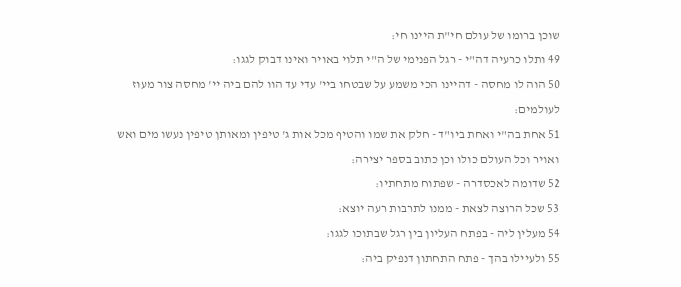שוכן ברומו של עולם חי"ת היינו חי:
49 ותלו כרעיה דה"י - רגל הפנימי של ה"י תלוי באויר ואינו דבוק לגגו:
50 הוה לו מחסה - דהיינו הכי משמע על שבטחו ביי' עדי עד הוו להם ביה יי' מחסה צור מעוז לעולמים:
51 אחת בה"י ואחת ביו"ד - חלק את שמו והטיף מכל אות ג' טיפין ומאותן טיפין נעשו מים ואש ואויר וכל העולם כולו וכן כתוב בספר יצירה:
52 שדומה לאכסדרה - שפתוח מתחתיו:
53 שכל הרוצה לצאת - ממנו לתרבות רעה יוצא:
54 מעלין ליה - בפתח העליון בין רגל שבתוכו לגגו:
55 ולעיילו בהך - פתח התחתון דנפיק ביה: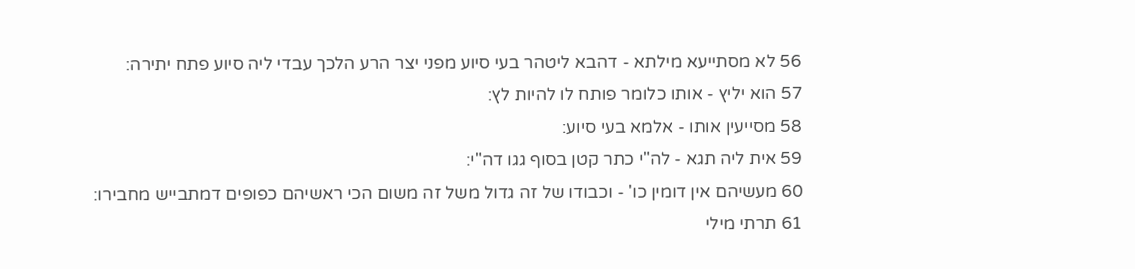56 לא מסתייעא מילתא - דהבא ליטהר בעי סיוע מפני יצר הרע הלכך עבדי ליה סיוע פתח יתירה:
57 הוא יליץ - אותו כלומר פותח לו להיות לץ:
58 מסייעין אותו - אלמא בעי סיוע:
59 אית ליה תגא - לה"י כתר קטן בסוף גגו דה"י:
60 מעשיהם אין דומין כו' - וכבודו של זה גדול משל זה משום הכי ראשיהם כפופים דמתבייש מחבירו:
61 תרתי מילי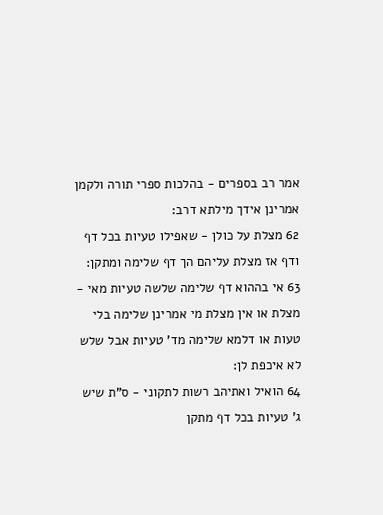אמר רב בספרים - בהלכות ספרי תורה ולקמן אמרינן אידך מילתא דרב:
62 מצלת על כולן - שאפילו טעיות בכל דף ודף אז מצלת עליהם הך דף שלימה ומתקן:
63 אי בההוא דף שלימה שלשה טעיות מאי - מצלת או אין מצלת מי אמרינן שלימה בלי טעות או דלמא שלימה מד' טעיות אבל שלש לא איכפת לן:
64 הואיל ואתיהב רשות לתקוני - ס"ת שיש ג' טעיות בכל דף מתקן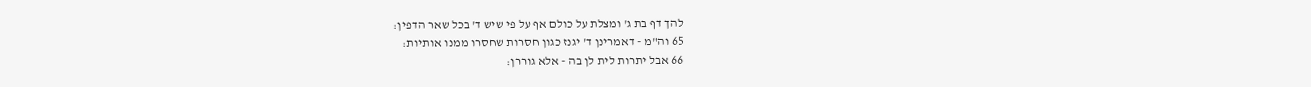להך דף בת ג' ומצלת על כולם אף על פי שיש ד' בכל שאר הדפין:
65 וה"מ - דאמרינן ד' יגנז כגון חסרות שחסרו ממנו אותיות:
66 אבל יתרות לית לן בה - אלא גוררן: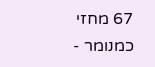67 מחזי כמנומר -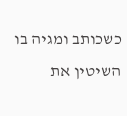כשכותב ומגיה בו השיטין את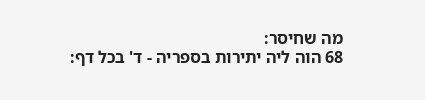מה שחיסר:
68 הוה ליה יתירות בספריה - ד' בכל דף: